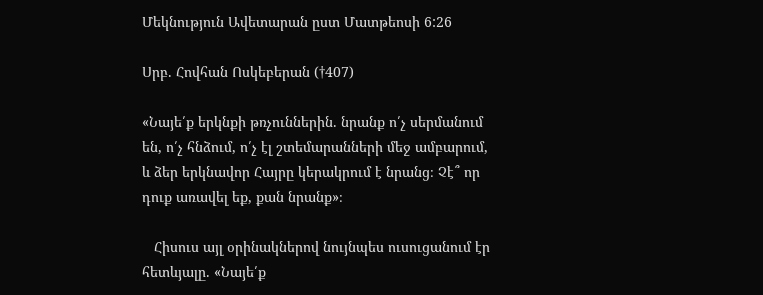Մեկնություն Ավետարան ըստ Մատթեոսի 6:26

Սրբ. Հովհան Ոսկեբերան (†407)

«Նայե՛ք երկնքի թռչուններին. նրանք ո՛չ սերմանում են, ո՛չ հնձում, ո՛չ էլ շտեմարանների մեջ ամբարում, և ձեր երկնավոր Հայրը կերակրում է նրանց։ Չէ՞ որ դուք առավել եք, քան նրանք»։

   Հիսուս այլ օրինակներով նույնպես ուսուցանում էր հետևյալը. «Նայե՛ք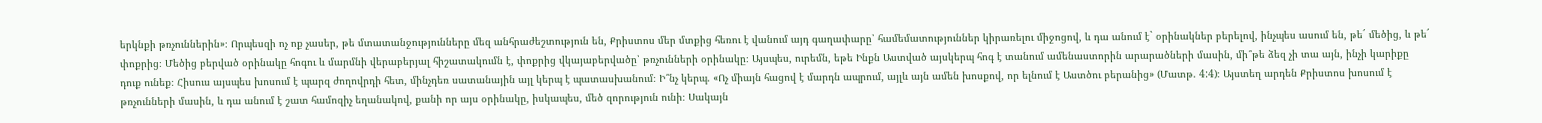երկնքի թռչուններին»։ Որպեսզի ոչ ոք չասեր, թե մտատանջությունները մեզ անհրաժեշտություն են, Քրիստոս մեր մտքից հեռու է վանում այդ գաղափարը՝ համեմատություններ կիրառելու միջոցով, և դա անում է` օրինակներ բերելով, ինչպես ասում են, թե´ մեծից, և թե´ փոքրից։ Մեծից բերված օրինակը հոգու և մարմնի վերաբերյալ հիշատակումն է, փոքրից վկայաբերվածը՝ թռչունների օրինակը։ Այսպես, ուրեմն, եթե Ինքն Աստված այսկերպ հոգ է տանում ամենաստորին արարածների մասին, մի՞թե ձեզ չի տա այն, ինչի կարիքը դուք ունեք։ Հիսուս այսպես խոսում է պարզ ժողովրդի հետ, մինչդեռ սատանային այլ կերպ է պատասխանում։ Ի՞նչ կերպ. «Ոչ միայն հացով է մարդն ապրում, այլև այն ամեն խոսքով, որ ելնում է Աստծու բերանից» (Մատթ. 4:4)։ Այստեղ արդեն Քրիստոս խոսում է թռչունների մասին, և դա անում է շատ համոզիչ եղանակով, քանի որ այս օրինակը, իսկապես, մեծ զորություն ունի։ Սակայն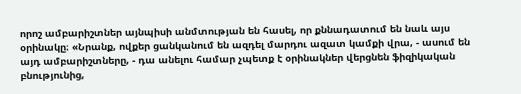որոշ ամբարիշտներ այնպիսի անմտության են հասել, որ քննադատում են նաև այս օրինակը։ «Նրանք, ովքեր ցանկանում են ազդել մարդու ազատ կամքի վրա, - ասում են այդ ամբարիշտները, - դա անելու համար չպետք է օրինակներ վերցնեն ֆիզիկական բնությունից,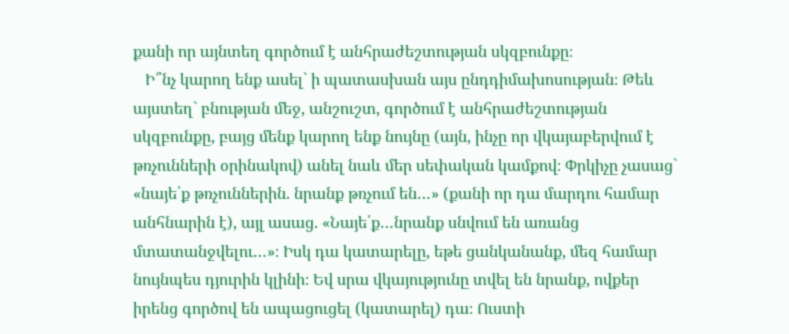քանի որ այնտեղ գործում է անհրաժեշտության սկզբունքը։
   Ի՞նչ կարող ենք ասել` ի պատասխան այս ընդդիմախոսության։ Թեև այստեղ` բնության մեջ, անշուշտ, գործում է անհրաժեշտության սկզբունքը, բայց մենք կարող ենք նույնը (այն, ինչը որ վկայաբերվում է թռչունների օրինակով) անել նաև մեր սեփական կամքով։ Փրկիչը չասաց` «նայե՛ք թռչուններին. նրանք թռչում են…» (քանի որ դա մարդու համար անհնարին է), այլ ասաց. «Նայե՛ք…նրանք սնվում են առանց մտատանջվելու…»։ Իսկ դա կատարելը, եթե ցանկանանք, մեզ համար նույնպես դյուրին կլինի։ Եվ սրա վկայությունը տվել են նրանք, ովքեր իրենց գործով են ապացուցել (կատարել) դա։ Ուստի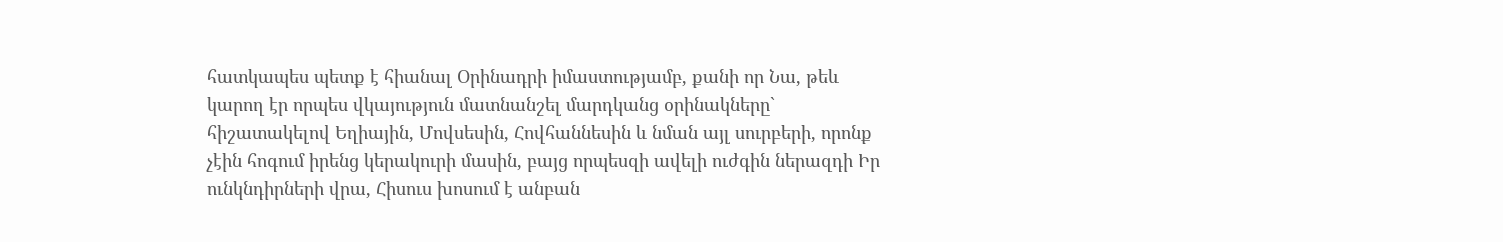հատկապես պետք է հիանալ Օրինադրի իմաստությամբ, քանի որ Նա, թեև կարող էր որպես վկայություն մատնանշել մարդկանց օրինակները` հիշատակելով Եղիային, Մովսեսին, Հովհաննեսին և նման այլ սուրբերի, որոնք չէին հոգում իրենց կերակուրի մասին, բայց որպեսզի ավելի ուժգին ներազդի Իր ունկնդիրների վրա, Հիսուս խոսում է անբան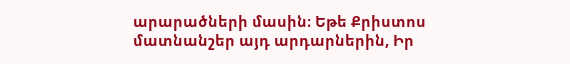արարածների մասին։ Եթե Քրիստոս մատնանշեր այդ արդարներին, Իր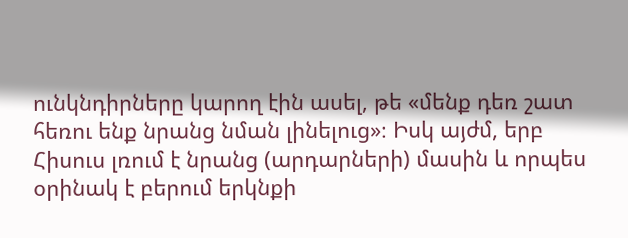ունկնդիրները կարող էին ասել, թե «մենք դեռ շատ հեռու ենք նրանց նման լինելուց»։ Իսկ այժմ, երբ Հիսուս լռում է նրանց (արդարների) մասին և որպես օրինակ է բերում երկնքի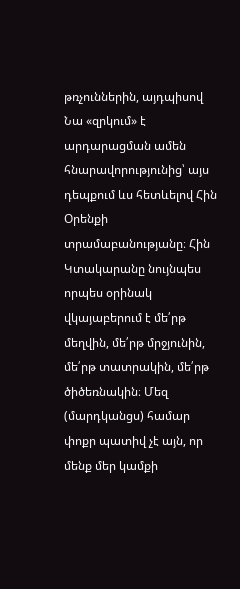թռչուններին, այդպիսով Նա «զրկում» է արդարացման ամեն հնարավորությունից՝ այս դեպքում ևս հետևելով Հին Օրենքի տրամաբանությանը։ Հին Կտակարանը նույնպես որպես օրինակ վկայաբերում է մե՛րթ մեղվին, մե՛րթ մրջյունին, մե՛րթ տատրակին, մե՛րթ ծիծեռնակին։ Մեզ (մարդկանցս) համար փոքր պատիվ չէ այն, որ մենք մեր կամքի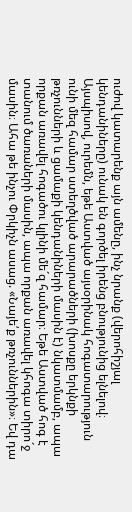ուժով կատարենք այն ամենը, ինչ նրանք (վերոհիշյալ կենդանիները) ունակ են գործել իրենց բնությունից ելնելով։ Այսպիսով, ուրեմն, եթե Աստված այսօրինակ հոգատարություն ունի մեզ համար ստեղծված արարածների (խոսքը երկնքի թռչունների և ցամաքի կենդանիների մասին է) նկատմամբ, ապա որքան առավել հոգածու կլինի մե´զ համար։ Եթե Աստված հոգ է տանում ծառաների մասին, ապա որքան առավել կհոգա տիրո´ջ մասին։ Ահա թե ինչու Փրկիչն ասաց. «Նայե՛ք թռչուններին»։ Եվ դա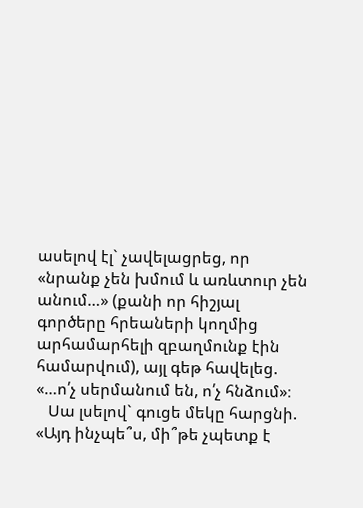ասելով էլ` չավելացրեց, որ «նրանք չեն խմում և առևտուր չեն անում…» (քանի որ հիշյալ գործերը հրեաների կողմից արհամարհելի զբաղմունք էին համարվում), այլ գեթ հավելեց. «…ո՛չ սերմանում են, ո՛չ հնձում»։
   Սա լսելով` գուցե մեկը հարցնի. «Այդ ինչպե՞ս, մի՞թե չպետք է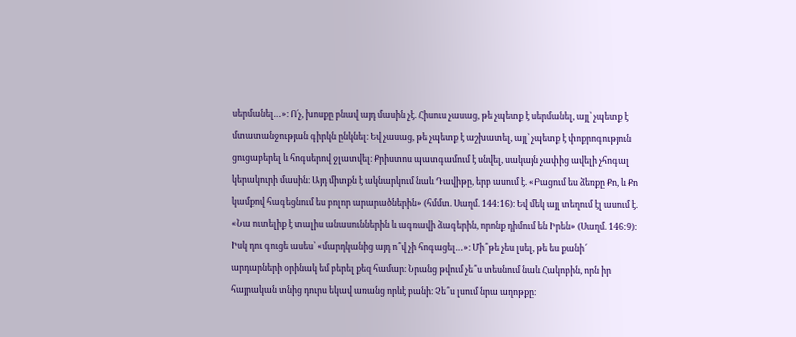սերմանել…»։ Ո´չ, խոսքը բնավ այդ մասին չէ. Հիսուս չասաց, թե չպետք է սերմանել, այլ՝ չպետք է մտատանջության գիրկն ընկնել։ Եվ չասաց, թե չպետք է աշխատել, այլ՝ չպետք է փոքրոգություն ցուցաբերել և հոգսերով ջլատվել։ Քրիստոս պատգամում է սնվել, սակայն չափից ավելի չհոգալ կերակուրի մասին։ Այդ միտքն է ակնարկում նաև Դավիթը, երբ ասում է. «Բացում ես ձեռքը Քո, և Քո կամքով հագեցնում ես բոլոր արարածներին» (հմմտ. Սաղմ. 144:16)։ Եվ մեկ այլ տեղում էլ ասում է. «Նա ուտելիք է տալիս անասուններին և ագռավի ձագերին, որոնք դիմում են Իրեն» (Սաղմ. 146:9)։ Իսկ դու գուցե ասես՝ «մարդկանից այդ ո՞վ չի հոգացել…»։ Մի՞թե չես լսել, թե ես քանի՜ արդարների օրինակ եմ բերել քեզ համար։ Նրանց թվում չե՞ս տեսնում նաև Հակոբին, որն իր հայրական տնից դուրս եկավ առանց որևէ բանի։ Չե՞ս լսում նրա աղոթքը։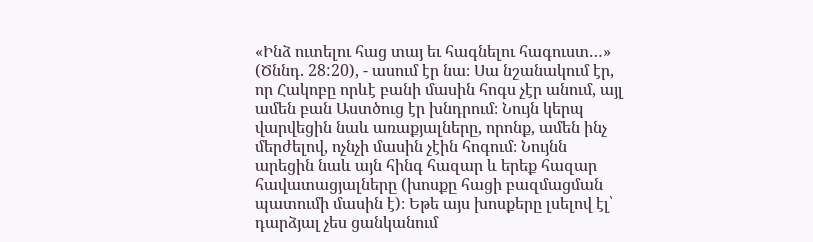«Ինձ ուտելու հաց տայ եւ հագնելու հագուստ…» (Ծննդ. 28:20), - ասում էր նա։ Սա նշանակում էր, որ Հակոբը որևէ բանի մասին հոգս չէր անում, այլ ամեն բան Աստծուց էր խնդրում։ Նույն կերպ վարվեցին նաև առաքյալները, որոնք, ամեն ինչ մերժելով, ոչնչի մասին չէին հոգում։ Նույնն արեցին նաև այն հինգ հազար և երեք հազար հավատացյալները (խոսքը հացի բազմացման պատումի մասին է)։ Եթե այս խոսքերը լսելով էլ՝ դարձյալ չես ցանկանում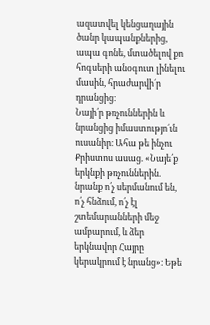ազատվել կենցաղային ծանր կապանքներից, ապա գոնե, մտածելով քո հոգսերի անօգուտ լինելու մասին, հրաժարվի´ր դրանցից։
Նայի՛ր թռչուններին և նրանցից իմաստությո´ւն ուսանիր։ Ահա թե ինչու Քրիստոս ասաց. «Նայե՛ք երկնքի թռչուններին. նրանք ո՛չ սերմանում են, ո՛չ հնձում, ո՛չ էլ շտեմարանների մեջ ամբարում, և ձեր երկնավոր Հայրը կերակրում է նրանց»։ Եթե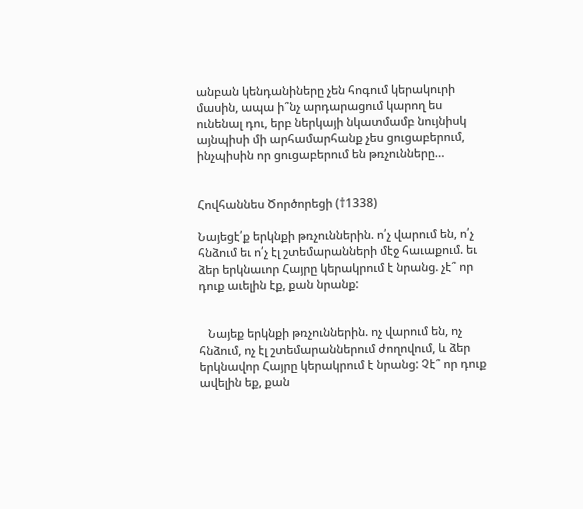անբան կենդանիները չեն հոգում կերակուրի մասին, ապա ի՞նչ արդարացում կարող ես ունենալ դու, երբ ներկայի նկատմամբ նույնիսկ այնպիսի մի արհամարհանք չես ցուցաբերում, ինչպիսին որ ցուցաբերում են թռչունները…


Հովհաննես Ծործորեցի (†1338)

Նայեցէ՛ք երկնքի թռչուններին. ո՛չ վարում են, ո՛չ հնձում եւ ո՛չ էլ շտեմարանների մէջ հաւաքում. եւ ձեր երկնաւոր Հայրը կերակրում է նրանց. չէ՞ որ դուք աւելին էք, քան նրանք:


   Նայեք երկնքի թռչուններին. ոչ վարում են, ոչ հնձում, ոչ էլ շտեմարաններում ժողովում, և ձեր երկնավոր Հայրը կերակրում է նրանց: Չէ՞ որ դուք ավելին եք, քան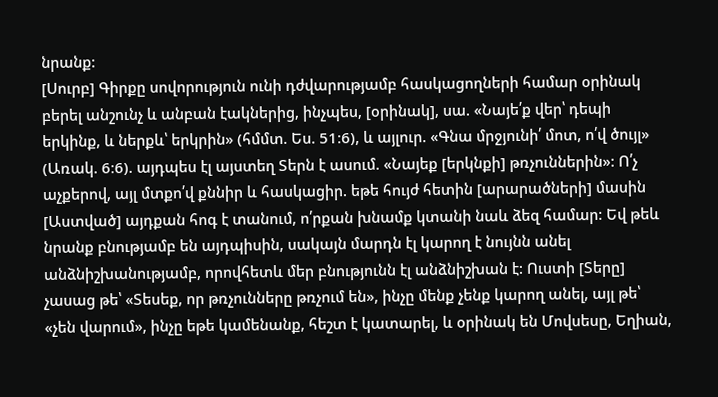նրանք:
[Սուրբ] Գիրքը սովորություն ունի դժվարությամբ հասկացողների համար օրինակ բերել անշունչ և անբան էակներից, ինչպես, [օրինակ], սա. «Նայե՛ք վեր՝ դեպի երկինք, և ներքև՝ երկրին» (հմմտ. Ես. 51։6), և այլուր. «Գնա մրջյունի՛ մոտ, ո՛վ ծույլ» (Առակ. 6։6). այդպես էլ այստեղ Տերն է ասում. «Նայեք [երկնքի] թռչուններին»: Ո՛չ աչքերով, այլ մտքո՛վ քննիր և հասկացիր. եթե հույժ հետին [արարածների] մասին [Աստված] այդքան հոգ է տանում, ո՛րքան խնամք կտանի նաև ձեզ համար: Եվ թեև նրանք բնությամբ են այդպիսին, սակայն մարդն էլ կարող է նույնն անել անձնիշխանությամբ, որովհետև մեր բնությունն էլ անձնիշխան է: Ուստի [Տերը] չասաց թե՝ «Տեսեք, որ թռչունները թռչում են», ինչը մենք չենք կարող անել, այլ թե՝ «չեն վարում», ինչը եթե կամենանք, հեշտ է կատարել, և օրինակ են Մովսեսը, Եղիան,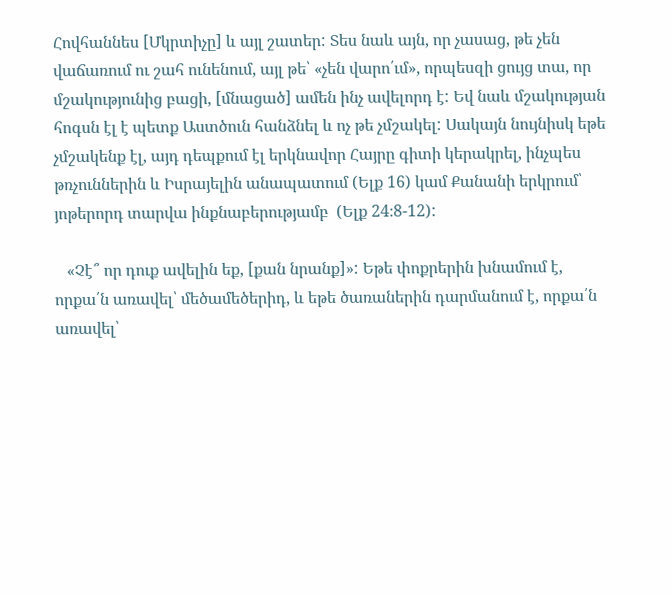Հովհաննես [Մկրտիչը] և այլ շատեր: Տես նաև այն, որ չասաց, թե չեն վաճառում ու շահ ունենում, այլ թե՝ «չեն վարո՛ւմ», որպեսզի ցույց տա, որ մշակությունից բացի, [մնացած] ամեն ինչ ավելորդ է: Եվ նաև մշակության հոգսն էլ է պետք Աստծուն հանձնել և ոչ թե չմշակել: Սակայն նույնիսկ եթե չմշակենք էլ, այդ դեպքում էլ երկնավոր Հայրը գիտի կերակրել, ինչպես թռչուններին և Իսրայելին անապատում (Ելք 16) կամ Քանանի երկրում՝ յոթերորդ տարվա ինքնաբերությամբ  (Ելք 24։8-12):

   «Չէ՞ որ դուք ավելին եք, [քան նրանք]»: Եթե փոքրերին խնամում է, որքա՛ն առավել՝ մեծամեծերիդ, և եթե ծառաներին դարմանում է, որքա՛ն առավել՝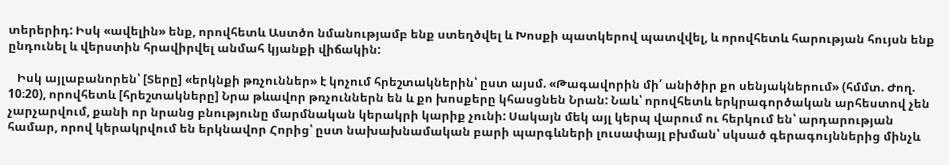տերերիդ: Իսկ «ավելին» ենք, որովհետև Աստծո նմանությամբ ենք ստեղծվել և Խոսքի պատկերով պատվվել, և որովհետև հարության հույսն ենք ընդունել և վերստին հրավիրվել անմահ կյանքի վիճակին:

   Իսկ այլաբանորեն՝ [Տերը] «երկնքի թռչուններ» է կոչում հրեշտակներին՝ ըստ այսմ. «Թագավորին մի՛ անիծիր քո սենյակներում» (հմմտ. Ժող. 10։20), որովհետև [հրեշտակները] Նրա թևավոր թռչուններն են և քո խոսքերը կհասցնեն Նրան: Նաև՝ որովհետև երկրագործական արհեստով չեն չարչարվում, քանի որ նրանց բնությունը մարմնական կերակրի կարիք չունի: Սակայն մեկ այլ կերպ վարում ու հերկում են՝ արդարության համար, որով կերակրվում են երկնավոր Հորից՝ ըստ նախախնամական բարի պարգևների լուսափայլ բխման՝ սկսած գերագույններից մինչև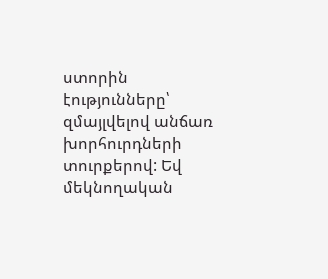ստորին էությունները՝ զմայլվելով անճառ խորհուրդների տուրքերով: Եվ մեկնողական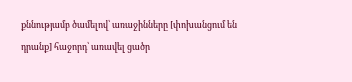քննությամբ ծամելով՝ առաջինները [փոխանցում են դրանք] հաջորդ՝ առավել ցածր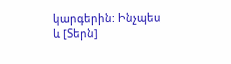կարգերին: Ինչպես և [Տերն]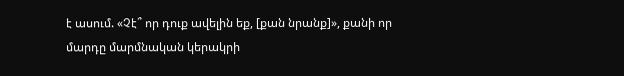է ասում. «Չէ՞ որ դուք ավելին եք, [քան նրանք]», քանի որ մարդը մարմնական կերակրի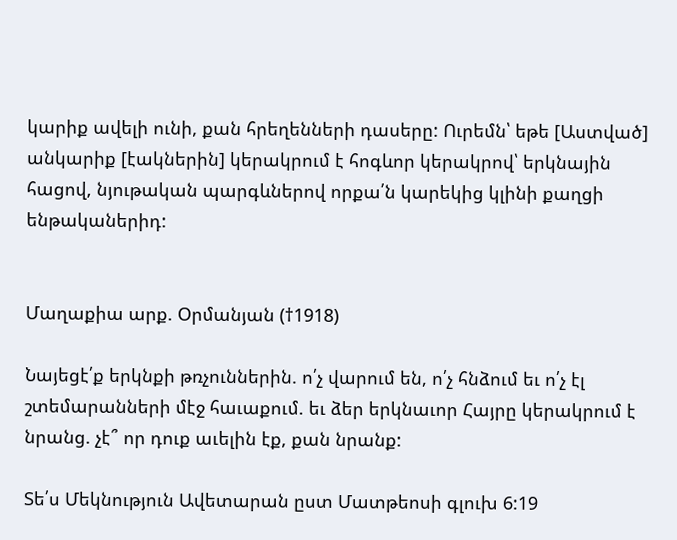կարիք ավելի ունի, քան հրեղենների դասերը: Ուրեմն՝ եթե [Աստված] անկարիք [էակներին] կերակրում է հոգևոր կերակրով՝ երկնային հացով, նյութական պարգևներով որքա՛ն կարեկից կլինի քաղցի ենթականերիդ:


Մաղաքիա արք. Օրմանյան (†1918)

Նայեցէ՛ք երկնքի թռչուններին. ո՛չ վարում են, ո՛չ հնձում եւ ո՛չ էլ շտեմարանների մէջ հաւաքում. եւ ձեր երկնաւոր Հայրը կերակրում է նրանց. չէ՞ որ դուք աւելին էք, քան նրանք:

Տե՛ս Մեկնություն Ավետարան ըստ Մատթեոսի գլուխ 6:19